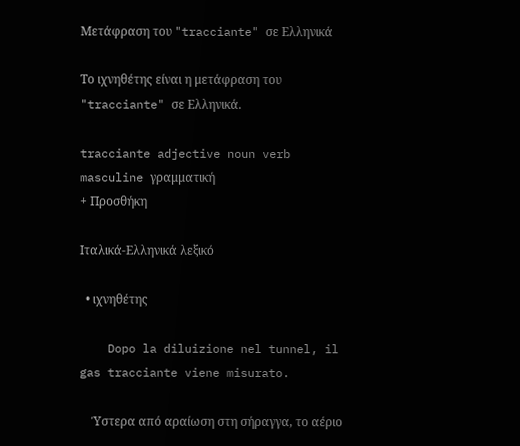Μετάφραση του "tracciante" σε Ελληνικά

Το ιχνηθέτης είναι η μετάφραση του "tracciante" σε Ελληνικά.

tracciante adjective noun verb masculine γραμματική
+ Προσθήκη

Ιταλικά-Ελληνικά λεξικό

  • ιχνηθέτης

    Dopo la diluizione nel tunnel, il gas tracciante viene misurato.

    Ύστερα από αραίωση στη σήραγγα, το αέριο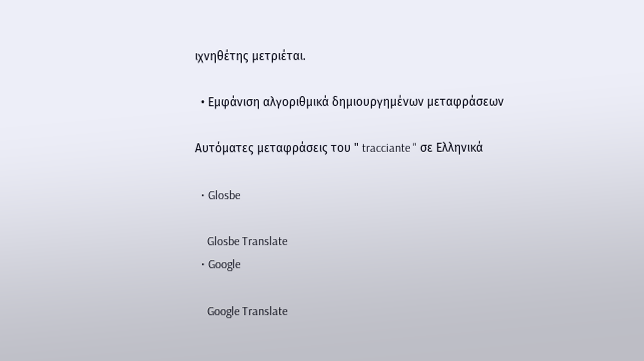ιχνηθέτης μετριέται.

  • Εμφάνιση αλγοριθμικά δημιουργημένων μεταφράσεων

Αυτόματες μεταφράσεις του " tracciante " σε Ελληνικά

  • Glosbe

    Glosbe Translate
  • Google

    Google Translate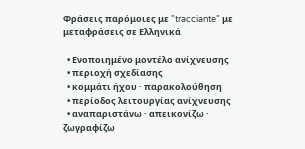Φράσεις παρόμοιες με "tracciante" με μεταφράσεις σε Ελληνικά

  • Ενοποιημένο μοντέλο ανίχνευσης
  • περιοχή σχεδίασης
  • κομμάτι ήχου · παρακολούθηση
  • περίοδος λειτουργίας ανίχνευσης
  • αναπαριστάνω · απεικονίζω · ζωγραφίζω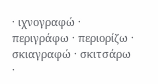· ιχνογραφώ · περιγράφω · περιορίζω · σκιαγραφώ · σκιτσάρω ·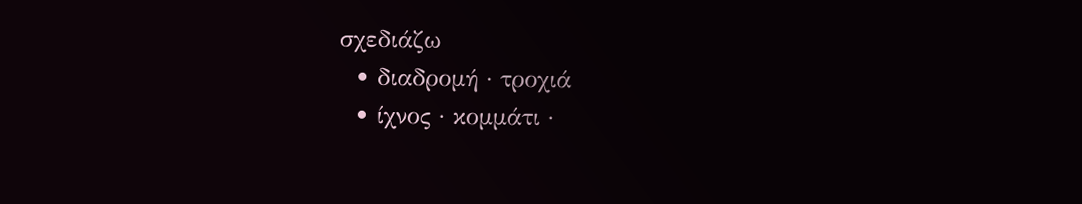σχεδιάζω
  • διαδρομή · τροχιά
  • ίχνος · κομμάτι ·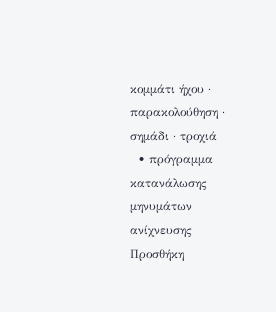κομμάτι ήχου · παρακολούθηση · σημάδι · τροχιά
  • πρόγραμμα κατανάλωσης μηνυμάτων ανίχνευσης
Προσθήκη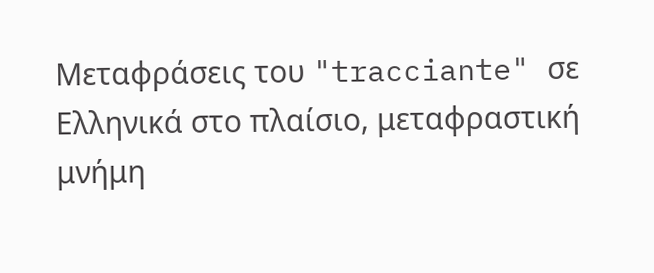Μεταφράσεις του "tracciante" σε Ελληνικά στο πλαίσιο, μεταφραστική μνήμη